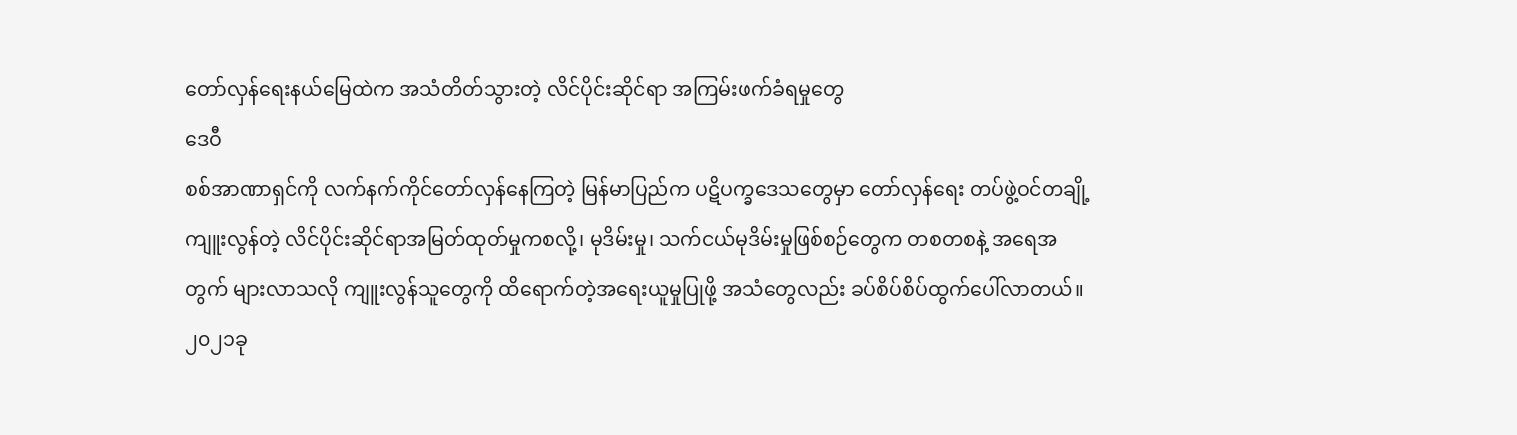တော်လှန်ရေးနယ်မြေထဲက အသံတိတ်သွားတဲ့ လိင်ပိုင်းဆိုင်ရာ အကြမ်းဖက်ခံရမှုတွေ
ဒေဝီ
စစ်အာဏာရှင်ကို လက်နက်ကိုင်တော်လှန်နေကြတဲ့ မြန်မာပြည်က ပဋိပက္ခဒေသတွေမှာ တော်လှန်ရေး တပ်ဖွဲ့ဝင်တချို့ ကျူးလွန်တဲ့ လိင်ပိုင်းဆိုင်ရာအမြတ်ထုတ်မှုကစလို့၊ မုဒိမ်းမှု၊ သက်ငယ်မုဒိမ်းမှုဖြစ်စဉ်တွေက တစတစနဲ့ အရေအတွက် များလာသလို ကျူးလွန်သူတွေကို ထိရောက်တဲ့အရေးယူမှုပြုဖို့ အသံတွေလည်း ခပ်စိပ်စိပ်ထွက်ပေါ်လာတယ်။
၂၀၂၁ခု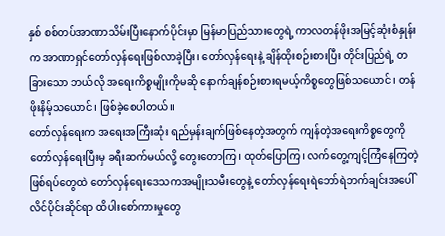နှစ် စစ်တပ်အာဏာသိမ်းပြီးနောက်ပိုင်းမှာ မြန်မာပြည်သားတွေရဲ့ ကာလတန်ဖိုးအမြင့်ဆုံးစံနှုန်းက အာဏာရှင်တော်လှန်ရေးဖြစ်လာခဲ့ပြီး၊ တော်လှန်ရေးနဲ့ ချိန်ထိုးစဉ်းစားပြီး တိုင်းပြည်ရဲ့ တခြားသော ဘယ်လို အရေးကိစ္စမျိုးကိုမဆို နောက်ချန်စဉ်းစားရမယ့်ကိစ္စတွေဖြစ်သယောင်၊ တန်ဖိုးနိမ့်သယောင်၊ ဖြစ်ခဲ့စေပါတယ်။
တော်လှန်ရေးက အရေးအကြီးဆုံး ရည်မှန်းချက်ဖြစ်နေတဲ့အတွက် ကျန်တဲ့အရေးကိစ္စတွေကို တော်လှန်ရေးပြီးမှ ခရီးဆက်မယ်လို့ တွေးတောကြ၊ ထုတ်ပြောကြ၊ လက်တွေ့ကျင့်ကြံနေကြတဲ့ ဖြစ်ရပ်တွေထဲ တော်လှန်ရေးဒေသကအမျိုးသမီးတွေနဲ့ တော်လှန်ရေးရဲဘော်ရဲဘက်ချင်းအပေါ် လိင်ပိုင်းဆိုင်ရာ ထိပါးစော်ကားမှုတွေ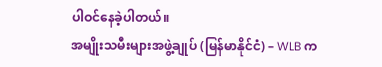ပါဝင်နေခဲ့ပါတယ်။
အမျိုးသမီးများအဖွဲ့ချုပ် (မြန်မာနိုင်ငံ) – WLB က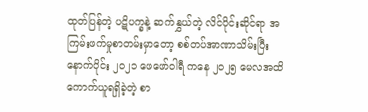ထုတ်ပြန်တဲ့ ပဋိပက္ခနဲ့ ဆက်နွှယ်တဲ့ လိင်ပိုင်းဆိုင်ရာ အကြမ်းဖက်မှုစာတမ်းမှာတော့ စစ်တပ်အာဏာသိမ်းပြီးနောက်ပိုင်း ၂၀၂၁ ဖေဖော်ဝါရီ ကနေ ၂၀၂၅ မေလအထိ ကောက်ယူရရှိခဲ့တဲ့ စာ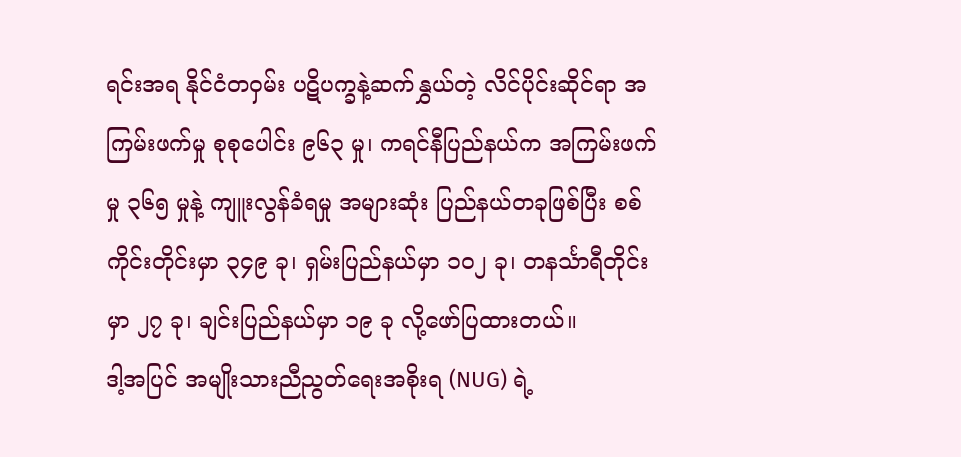ရင်းအရ နိုင်ငံတဝှမ်း ပဋိပက္ခနဲ့ဆက်နွှယ်တဲ့ လိင်ပိုင်းဆိုင်ရာ အကြမ်းဖက်မှု စုစုပေါင်း ၉၆၃ မှု၊ ကရင်နီပြည်နယ်က အကြမ်းဖက်မှု ၃၆၅ မှုနဲ့ ကျူးလွန်ခံရမှု အများဆုံး ပြည်နယ်တခုဖြစ်ပြီး စစ်ကိုင်းတိုင်းမှာ ၃၄၉ ခု၊ ရှမ်းပြည်နယ်မှာ ၁၀၂ ခု၊ တနင်္သာရီတိုင်းမှာ ၂၇ ခု၊ ချင်းပြည်နယ်မှာ ၁၉ ခု လို့ဖော်ပြထားတယ်။
ဒါ့အပြင် အမျိုးသားညီညွတ်ရေးအစိုးရ (NUG) ရဲ့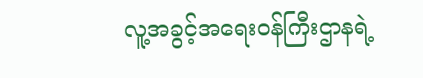လူ့အခွင့်အရေးဝန်ကြီးဌာနရဲ့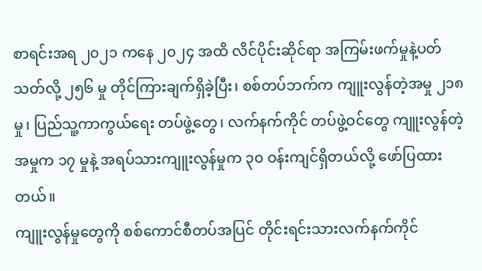စာရင်းအရ ၂၀၂၁ ကနေ ၂၀၂၄ အထိ လိင်ပိုင်းဆိုင်ရာ အကြမ်းဖက်မှုနဲ့ပတ်သတ်လို့ ၂၅၆ မှု တိုင်ကြားချက်ရှိခဲ့ပြီး၊ စစ်တပ်ဘက်က ကျူးလွန်တဲ့အမှု ၂၁၈ မှု၊ ပြည်သူ့ကာကွယ်ရေး တပ်ဖွဲ့တွေ၊ လက်နက်ကိုင် တပ်ဖွဲ့ဝင်တွေ ကျူးလွန်တဲ့အမှုက ၁၇ မှုနဲ့ အရပ်သားကျူးလွန်မှုက ၃၀ ဝန်းကျင်ရှိတယ်လို့ ဖော်ပြထားတယ်။
ကျူးလွန်မှုတွေကို စစ်ကောင်စီတပ်အပြင် တိုင်းရင်းသားလက်နက်ကိုင်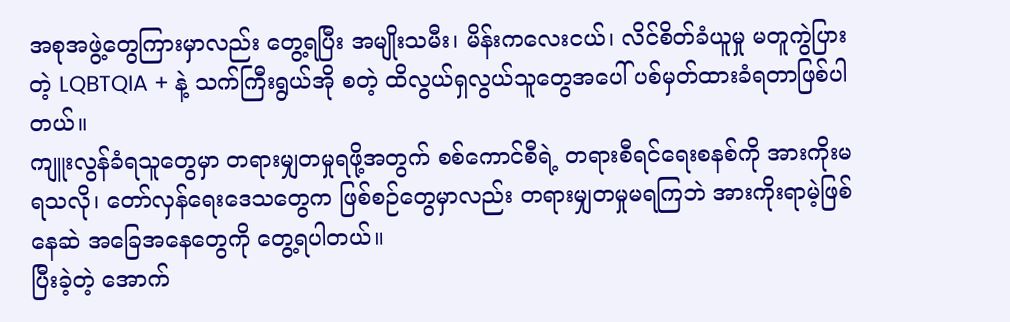အစုအဖွဲ့တွေကြားမှာလည်း တွေ့ရပြီး အမျိုးသမီး၊ မိန်းကလေးငယ်၊ လိင်စိတ်ခံယူမှု မတူကွဲပြားတဲ့ LQBTQIA + နဲ့ သက်ကြီးရွယ်အို စတဲ့ ထိလွယ်ရှလွယ်သူတွေအပေါ် ပစ်မှတ်ထားခံရတာဖြစ်ပါတယ်။
ကျူးလွန်ခံရသူတွေမှာ တရားမျှတမှုရဖို့အတွက် စစ်ကောင်စီရဲ့ တရားစီရင်ရေးစနစ်ကို အားကိုးမရသလို၊ တော်လှန်ရေးဒေသတွေက ဖြစ်စဉ်တွေမှာလည်း တရားမျှတမှုမရကြဘဲ အားကိုးရာမဲ့ဖြစ်နေဆဲ အခြေအနေတွေကို တွေ့ရပါတယ်။
ပြီးခဲ့တဲ့ အောက်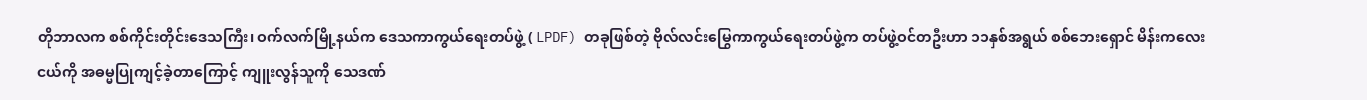တိုဘာလက စစ်ကိုင်းတိုင်းဒေသကြီး၊ ဝက်လက်မြို့နယ်က ဒေသကာကွယ်ရေးတပ်ဖွဲ့ ( LPDF) တခုဖြစ်တဲ့ ဗိုလ်လင်းမြွေကာကွယ်ရေးတပ်ဖွဲ့က တပ်ဖွဲ့ဝင်တဦးဟာ ၁၁နှစ်အရွယ် စစ်ဘေးရှောင် မိန်းကလေးငယ်ကို အဓမ္မပြုကျင့်ခဲ့တာကြောင့် ကျူးလွန်သူကို သေဒဏ်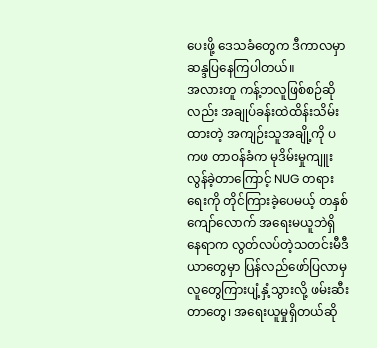ပေးဖို့ ဒေသခံတွေက ဒီကာလမှာ ဆန္ဒပြနေကြပါတယ်။
အလားတူ ကန့်ဘလူဖြစ်စဉ်ဆိုလည်း အချုပ်ခန်းထဲထိန်းသိမ်းထားတဲ့ အကျဉ်းသူအချို့ကို ပကဖ တာဝန်ခံက မုဒိမ်းမှုကျူးလွန်ခဲ့တာကြောင့် NUG တရားရေးကို တိုင်ကြားခဲ့ပေမယ့် တနှစ်ကျော်လောက် အရေးမယူဘဲရှိနေရာက လွတ်လပ်တဲ့သတင်းမီဒီယာတွေမှာ ပြန်လည်ဖော်ပြလာမှ လူတွေကြားပျံ့နှံ့သွားလို့ ဖမ်းဆီးတာတွေ၊ အရေးယူမှုရှိတယ်ဆို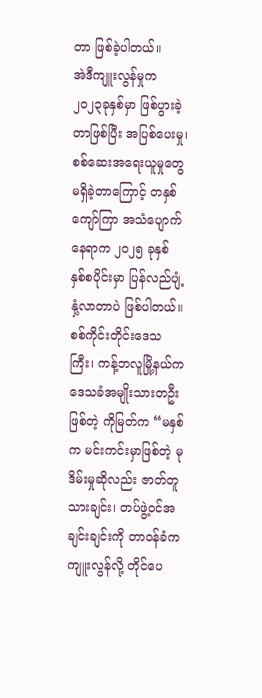တာ ဖြစ်ခဲ့ပါတယ်။
အဲဒီကျူးလွန်မှုက ၂၀၂၃ခုနှစ်မှာ ဖြစ်ပွားခဲ့တာဖြစ်ပြီး အပြစ်ပေးမှု၊ စစ်ဆေးအရေးယူမှုတွေ မရှိခဲ့တာကြောင့် တနှစ်ကျော်ကြာ အသံပျောက်နေရာက ၂၀၂၅ ခုနှစ် နှစ်စပိုင်းမှာ ပြန်လည်ပျံ့နှံ့လာတာပဲ ဖြစ်ပါတယ်။
စစ်ကိုင်းတိုင်းဒေသကြီး၊ ကန့်ဘလူမြို့နယ်က ဒေသခံအမျိုးသားတဦးဖြစ်တဲ့ ကိုမြတ်က “မနှစ်က မင်းကင်းမှာဖြစ်တဲ့ မုဒိမ်းမှုဆိုလည်း ဇာတ်တူသားချင်း၊ တပ်ဖွဲ့ဝင်အချင်းချင်းကို တာဝန်ခံက ကျူးလွန်လို့ တိုင်ပေ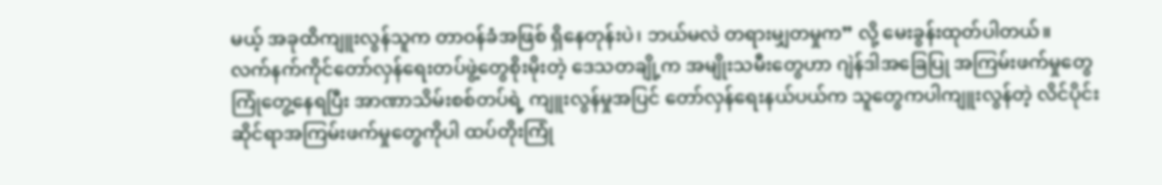မယ့် အခုထိကျူးလွန်သူက တာဝန်ခံအဖြစ် ရှိနေတုန်းပဲ၊ ဘယ်မလဲ တရားမျှတမှုက” လို့ မေးခွန်းထုတ်ပါတယ်။
လက်နက်ကိုင်တော်လှန်ရေးတပ်ဖွဲ့တွေစိုးမိုးတဲ့ ဒေသတချို့က အမျိုးသမီးတွေဟာ ဂျဲန်ဒါအခြေပြု အကြမ်းဖက်မှုတွေ ကြုံတွေ့နေရပြီး အာဏာသိမ်းစစ်တပ်ရဲ့ ကျူးလွန်မှုအပြင် တော်လှန်ရေးနယ်ပယ်က သူတွေကပါကျူးလွန်တဲ့ လိင်ပိုင်းဆိုင်ရာအကြမ်းဖက်မှုတွေကိုပါ ထပ်တိုးကြုံ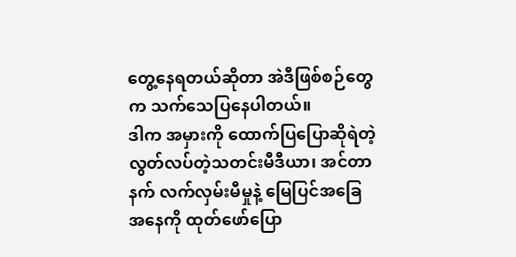တွေ့နေရတယ်ဆိုတာ အဲဒီဖြစ်စဉ်တွေက သက်သေပြနေပါတယ်။
ဒါက အမှားကို ထောက်ပြပြောဆိုရဲတဲ့ လွတ်လပ်တဲ့သတင်းမီဒီယာ၊ အင်တာနက် လက်လှမ်းမီမှုနဲ့ မြေပြင်အခြေအနေကို ထုတ်ဖော်ပြော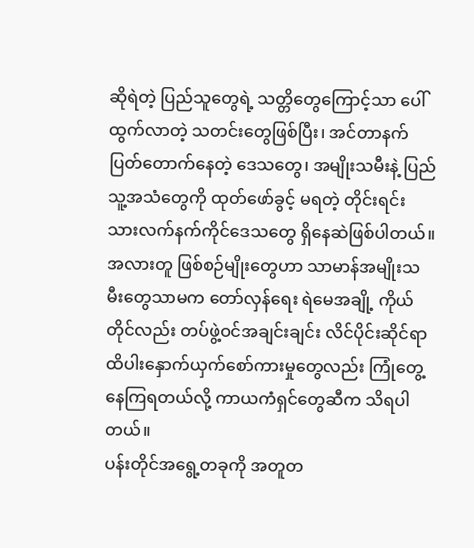ဆိုရဲတဲ့ ပြည်သူတွေရဲ့ သတ္တိတွေကြောင့်သာ ပေါ်ထွက်လာတဲ့ သတင်းတွေဖြစ်ပြီး၊ အင်တာနက်ပြတ်တောက်နေတဲ့ ဒေသတွေ၊ အမျိုးသမီးနဲ့ ပြည်သူ့အသံတွေကို ထုတ်ဖော်ခွင့် မရတဲ့ တိုင်းရင်းသားလက်နက်ကိုင်ဒေသတွေ ရှိနေဆဲဖြစ်ပါတယ်။
အလားတူ ဖြစ်စဉ်မျိုးတွေဟာ သာမာန်အမျိုးသမီးတွေသာမက တော်လှန်ရေး ရဲမေအချို့ ကိုယ်တိုင်လည်း တပ်ဖွဲ့ဝင်အချင်းချင်း လိင်ပိုင်းဆိုင်ရာ ထိပါးနှောက်ယှက်စော်ကားမှုတွေလည်း ကြုံတွေ့နေကြရတယ်လို့ ကာယကံရှင်တွေဆီက သိရပါတယ်။
ပန်းတိုင်အရွေ့တခုကို အတူတ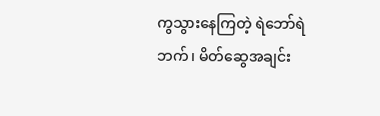ကွသွားနေကြတဲ့ ရဲဘော်ရဲဘက်၊ မိတ်ဆွေအချင်း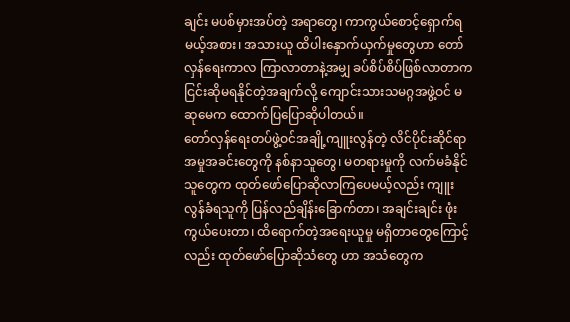ချင်း မပစ်မှားအပ်တဲ့ အရာတွေ၊ ကာကွယ်စောင့်ရှောက်ရမယ့်အစား၊ အသားယူ ထိပါးနှောက်ယှက်မှုတွေဟာ တော်လှန်ရေးကာလ ကြာလာတာနဲ့အမျှ ခပ်စိပ်စိပ်ဖြစ်လာတာက ငြင်းဆိုမရနိုင်တဲ့အချက်လို့ ကျောင်းသားသမဂ္ဂအဖွဲ့ဝင် မဆုမေက ထောက်ပြပြောဆိုပါတယ်။
တော်လှန်ရေးတပ်ဖွဲ့ဝင်အချို့ကျူးလွန်တဲ့ လိင်ပိုင်းဆိုင်ရာအမှုအခင်းတွေကို နစ်နာသူတွေ၊ မတရားမှုကို လက်မခံနိုင်သူတွေက ထုတ်ဖော်ပြောဆိုလာကြပေမယ့်လည်း ကျူးလွန်ခံရသူကို ပြန်လည်ချိန်းခြောက်တာ၊ အချင်းချင်း ဖုံးကွယ်ပေးတာ၊ ထိရောက်တဲ့အရေးယူမှု မရှိတာတွေကြောင့်လည်း ထုတ်ဖော်ပြောဆိုသံတွေ ဟာ အသံတွေက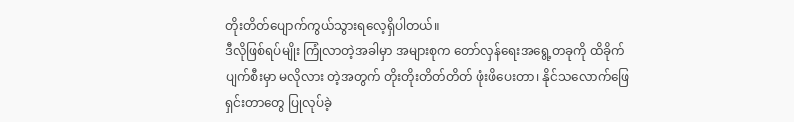တိုးတိတ်ပျောက်ကွယ်သွားရလေ့ရှိပါတယ်။
ဒီလိုဖြစ်ရပ်မျိုး ကြုံလာတဲ့အခါမှာ အများစုက တော်လှန်ရေးအရွေ့တခုကို ထိခိုက်ပျက်စီးမှာ မလိုလား တဲ့အတွက် တိုးတိုးတိတ်တိတ် ဖုံးဖိပေးတာ၊ နိုင်သလောက်ဖြေရှင်းတာတွေ ပြုလုပ်ခဲ့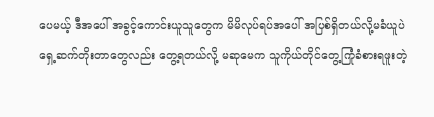ပေမယ့် ဒီအပေါ် အခွင့်ကောင်းယူသူတွေက မိမိလုပ်ရပ်အပေါ် အပြစ်ရှိတယ်လို့မခံယူပဲ ရှေ့ဆက်တိုးတာတွေလည်း တွေ့ရတယ်လို့ မဆုမေက သူကိုယ်တိုင်တွေ့ကြုံခံစားရဖူးတဲ့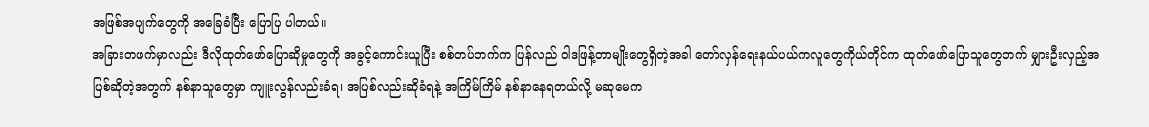အဖြစ်အပျက်တွေကို အခြေခံပြီး ပြောပြ ပါတယ်။
အခြားတဖက်မှာလည်း ဒီလိုထုတ်ဖော်ပြောဆိုမှုတွေကို အခွင့်ကောင်းယူပြီး စစ်တပ်ဘက်က ပြန်လည် ဝါဒဖြန့်တာမျိုးတွေရှိတဲ့အခါ တော်လှန်ရေးနယ်ပယ်ကလူတွေကိုယ်တိုင်က ထုတ်ဖော်ပြောသူတွေဘက် မျှားဦးလှည့်အပြစ်ဆိုတဲ့အတွက် နစ်နာသူတွေမှာ ကျူးလွန်လည်းခံရ၊ အပြစ်လည်းဆိုခံရနဲ့ အကြိမ်ကြိမ် နစ်နာနေရတယ်လို့ မဆုမေက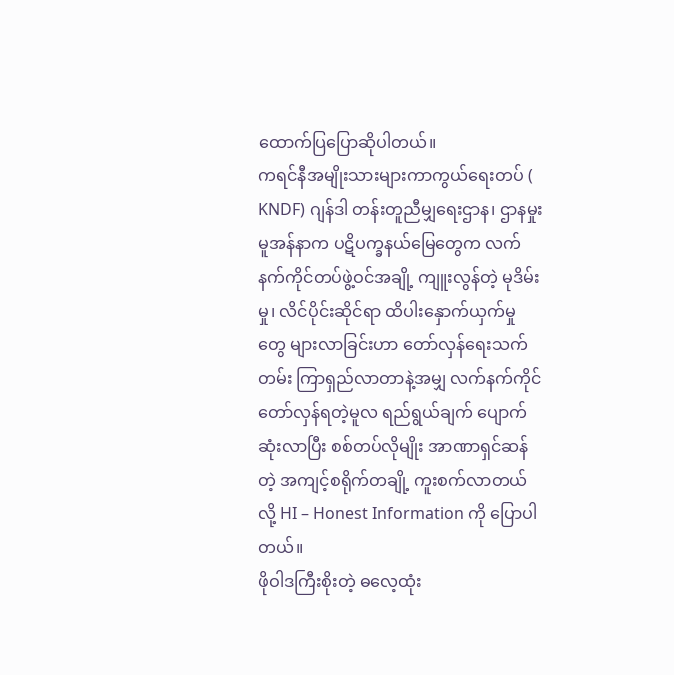ထောက်ပြပြောဆိုပါတယ်။
ကရင်နီအမျိုးသားများကာကွယ်ရေးတပ် ( KNDF) ဂျန်ဒါ တန်းတူညီမျှရေးဌာန၊ ဌာနမှုး မူအန်နာက ပဋိပက္ခနယ်မြေတွေက လက်နက်ကိုင်တပ်ဖွဲ့ဝင်အချို့ ကျူးလွန်တဲ့ မုဒိမ်းမှု၊ လိင်ပိုင်းဆိုင်ရာ ထိပါးနှောက်ယှက်မှုတွေ များလာခြင်းဟာ တော်လှန်ရေးသက်တမ်း ကြာရှည်လာတာနဲ့အမျှ လက်နက်ကိုင် တော်လှန်ရတဲ့မူလ ရည်ရွယ်ချက် ပျောက်ဆုံးလာပြီး စစ်တပ်လိုမျိုး အာဏာရှင်ဆန်တဲ့ အကျင့်စရိုက်တချို့ ကူးစက်လာတယ်လို့ HI – Honest Information ကို ပြောပါတယ်။
ဖိုဝါဒကြီးစိုးတဲ့ ဓလေ့ထုံး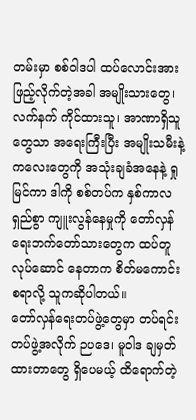တမ်းမှာ စစ်ဝါဒပါ ထပ်လောင်းအားဖြည့်လိုက်တဲ့အခါ အမျိုးသားတွေ၊ လက်နက် ကိုင်ထားသူ၊ အာဏာရှိသူတွေသာ အရေးကြီးပြီး အမျိုးသမီးနဲ့ ကလေးတွေကို အသုံးချခံအနေနဲ့ ရှုမြင်ကာ ဒါကို စစ်တပ်က နှစ်ကာလရှည်စွာ ကျူးလွန်နေမှုကို တော်လှန်ရေးဘက်တော်သားတွေက ထပ်တူလုပ်ဆောင် နေတာက စိတ်မကောင်းစရာလို့ သူကဆိုပါတယ်။
တော်လှန်ရေးတပ်ဖွဲ့တွေမှာ တပ်ရင်းတပ်ဖွဲ့အလိုက် ဉပဒေ၊ မူဝါဒ ချမှတ်ထားတာတွေ ရှိပေမယ့် ထိရောက်တဲ့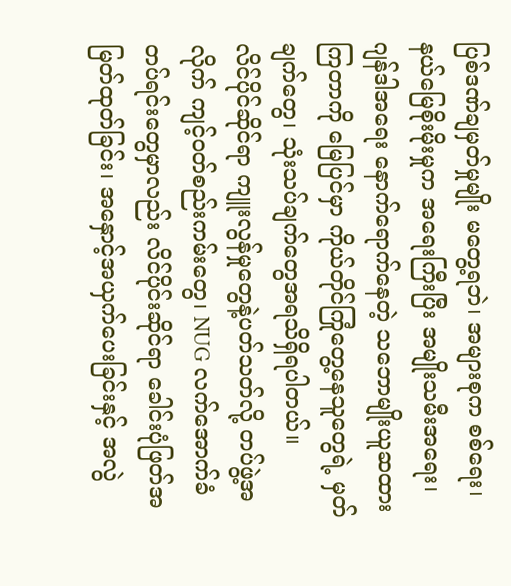ပြစ်ဒဏ်ချမှတ်မှုမျိုး မတွေ့ရဘဲ၊ အများစုက စစ်ရေး၊ နယ်မြေစိုးမိုးမှုက အရေးကြီးပြီး အမျိုးသမီးအရေး၊ ဂျန်ဒါအရေး နောက်ရောက်နေတဲ့ သဘောမျိုးယူဆထားကြတာကို မြေပြင်မှာ ကိုယ်တိုင်ကြုံတွေ့နေသူတွေရဲ့ မှတ်ချက်တွေ၊ သုံးသပ်ချက်တွေအရသိရှိရပါတယ်။
လိင်ပိုင်ဆိုင်ရာ ကျူးလွန်မှုတွေနဲ့ပတ်သတ်လို့ တပ်ဖွဲ့အလိုက် ကျင့်ဝတ်စည်းကမ်းတွေ၊ NUG လက်အောက်ခံ တပ်ရင်းတွေမှာလည်း လိင်ပိုင်းဆိုင်ရာ ခေါင်းပုံဖြတ်အမြတ်ထုတ်ခြင်း၊ အနှောင့်အယှက်ပေးခြင်းနှင့် အလွဲ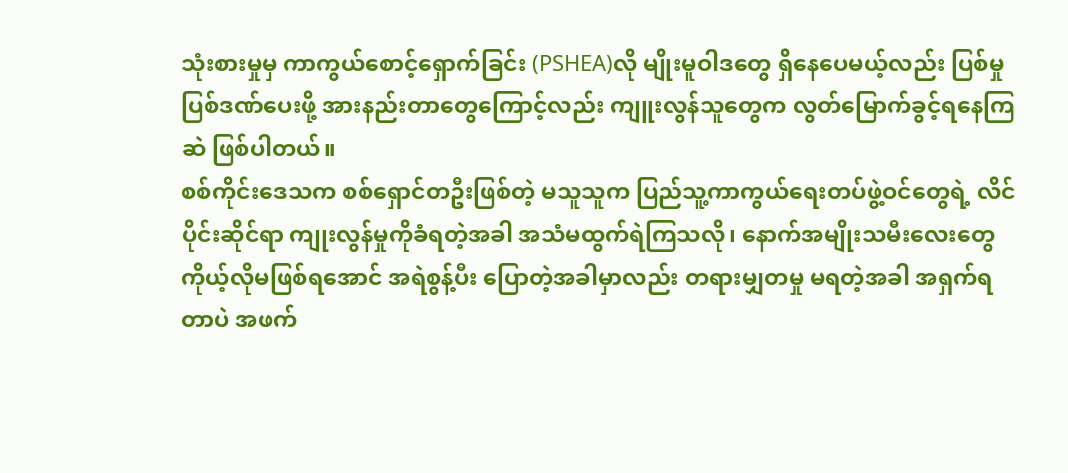သုံးစားမှုမှ ကာကွယ်စောင့်ရှောက်ခြင်း (PSHEA)လို မျိုးမူဝါဒတွေ ရှိနေပေမယ့်လည်း ပြစ်မှုပြစ်ဒဏ်ပေးဖို့ အားနည်းတာတွေကြောင့်လည်း ကျူးလွန်သူတွေက လွတ်မြောက်ခွင့်ရနေကြဆဲ ဖြစ်ပါတယ်။
စစ်ကိုင်းဒေသက စစ်ရှောင်တဦးဖြစ်တဲ့ မသူသူက ပြည်သူ့ကာကွယ်ရေးတပ်ဖွဲ့ဝင်တွေရဲ့ လိင်ပိုင်းဆိုင်ရာ ကျုးလွန်မှုကိုခံရတဲ့အခါ အသံမထွက်ရဲကြသလို၊ နောက်အမျိုးသမီးလေးတွေ ကိုယ့်လိုမဖြစ်ရအောင် အရဲစွန့်ပီး ပြောတဲ့အခါမှာလည်း တရားမျှတမှု မရတဲ့အခါ အရှက်ရတာပဲ အဖက်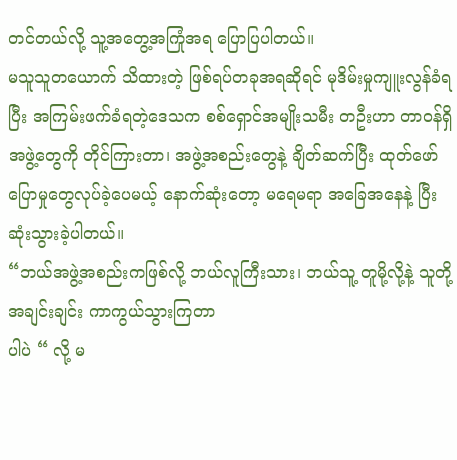တင်တယ်လို့ သူ့အတွေ့အကြုံအရ ပြောပြပါတယ်။
မသူသူတယောက် သိထားတဲ့ ဖြစ်ရပ်တခုအရဆိုရင် မုဒိမ်းမှုကျူးလွန်ခံရပြီး အကြမ်းဖက်ခံရတဲ့ဒေသက စစ်ရှောင်အမျိုးသမီး တဦးဟာ တာဝန်ရှိအဖွဲ့တွေကို တိုင်ကြားတာ၊ အဖွဲ့အစည်းတွေနဲ့ ချိတ်ဆက်ပြီး ထုတ်ဖော်ပြောမှုတွေလုပ်ခဲ့ပေမယ့် နောက်ဆုံးတော့ မရေမရာ အခြေအနေနဲ့ ပြီးဆုံးသွားခဲ့ပါတယ်။
“ဘယ်အဖွဲ့အစည်းကဖြစ်လို့ ဘယ်လူကြီးသား၊ ဘယ်သူ့ တူမို့လို့နဲ့ သူတို့အချင်းချင်း ကာကွယ်သွားကြတာ
ပါပဲ “ လို့ မ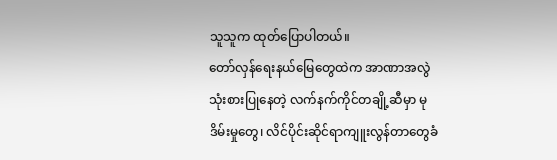သူသူက ထုတ်ပြောပါတယ်။
တော်လှန်ရေးနယ်မြေတွေထဲက အာဏာအလွဲသုံးစားပြုနေတဲ့ လက်နက်ကိုင်တချို့ဆီမှာ မုဒိမ်းမှုတွေ၊ လိင်ပိုင်းဆိုင်ရာကျူးလွန်တာတွေခံ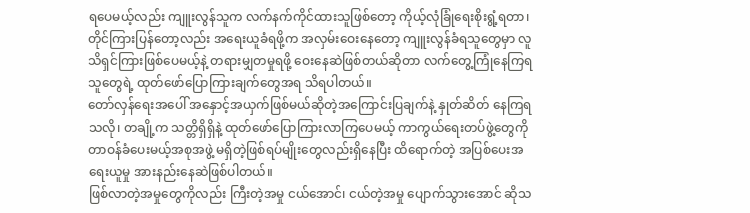ရပေမယ့်လည်း ကျူးလွန်သူက လက်နက်ကိုင်ထားသူဖြစ်တော့ ကိုယ့်လုံခြုံရေးစိုးရွံ့ရတာ၊ တိုင်ကြားပြန်တော့လည်း အရေးယူခံရဖို့က အလှမ်းဝေးနေတော့ ကျူးလွန်ခံရသူတွေမှာ လူသိရှင်ကြားဖြစ်ပေမယ့်နဲ့ တရားမျှတမှုရဖို့ ဝေးနေဆဲဖြစ်တယ်ဆိုတာ လက်တွေ့ကြုံနေကြရသူတွေရဲ့ ထုတ်ဖော်ပြောကြားချက်တွေအရ သိရပါတယ်။
တော်လှန်ရေးအပေါ် အနှောင့်အယှက်ဖြစ်မယ်ဆိုတဲ့အကြောင်းပြချက်နဲ့ နှုတ်ဆိတ် နေကြရသလို၊ တချို့က သတ္တိရှိရှိနဲ့ ထုတ်ဖော်ပြောကြားလာကြပေမယ့် ကာကွယ်ရေးတပ်ဖွဲ့တွေကို တာဝန်ခံပေးမယ့်အစုအဖွဲ့ မရှိတဲ့ဖြစ်ရပ်မျိုးတွေလည်းရှိနေပြီး ထိရောက်တဲ့ အပြစ်ပေးအရေးယူမှု အားနည်းနေဆဲဖြစ်ပါတယ်။
ဖြစ်လာတဲ့အမှုတွေကိုလည်း ကြီးတဲ့အမှု ငယ်အောင်၊ ငယ်တဲ့အမှု ပျောက်သွားအောင် ဆိုသ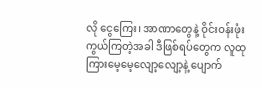လို ငွေကြေး၊ အာဏာတွေနဲ့ ဝိုင်းဝန်းဖုံးကွယ်ကြတဲ့အခါ ဒီဖြစ်ရပ်တွေက လူထုကြားမေ့မေ့လျော့လျော့နဲ့ ပျောက်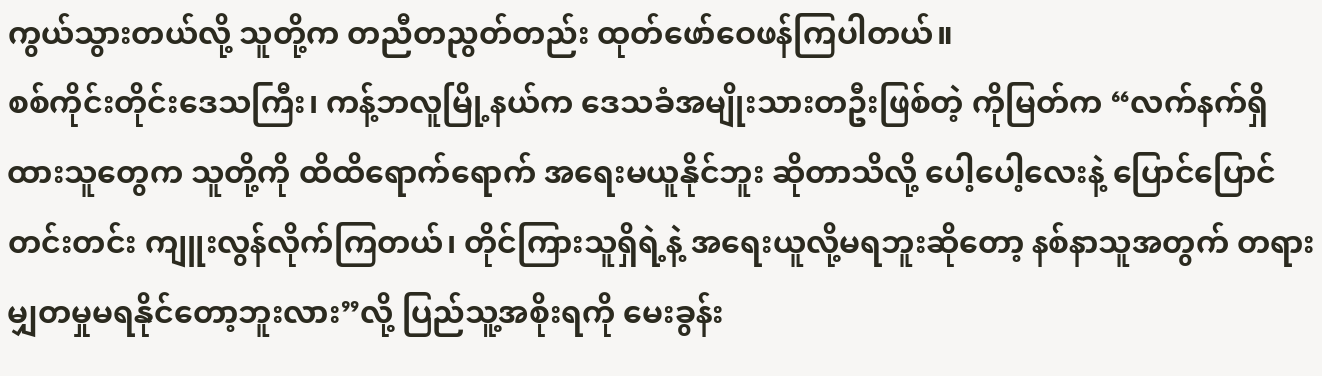ကွယ်သွားတယ်လို့ သူတို့က တညီတညွတ်တည်း ထုတ်ဖော်ဝေဖန်ကြပါတယ်။
စစ်ကိုင်းတိုင်းဒေသကြီး၊ ကန့်ဘလူမြို့နယ်က ဒေသခံအမျိုးသားတဦးဖြစ်တဲ့ ကိုမြတ်က “လက်နက်ရှိထားသူတွေက သူတို့ကို ထိထိရောက်ရောက် အရေးမယူနိုင်ဘူး ဆိုတာသိလို့ ပေါ့ပေါ့လေးနဲ့ ပြောင်ပြောင်တင်းတင်း ကျူးလွန်လိုက်ကြတယ်၊ တိုင်ကြားသူရှိရဲ့နဲ့ အရေးယူလို့မရဘူးဆိုတော့ နစ်နာသူအတွက် တရားမျှတမှုမရနိုင်တော့ဘူးလား”လို့ ပြည်သူ့အစိုးရကို မေးခွန်း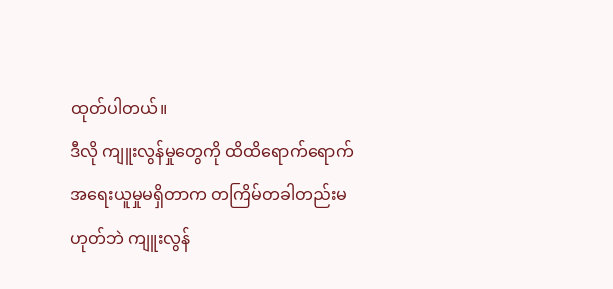ထုတ်ပါတယ်။
ဒီလို ကျူးလွန်မှုတွေကို ထိထိရောက်ရောက် အရေးယူမှုမရှိတာက တကြိမ်တခါတည်းမဟုတ်ဘဲ ကျူးလွန်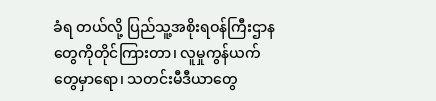ခံရ တယ်လို့ ပြည်သူ့အစိုးရဝန်ကြီးဌာနတွေကိုတိုင်ကြားတာ၊ လူမှုကွန်ယက်တွေမှာရော၊ သတင်းမီဒီယာတွေ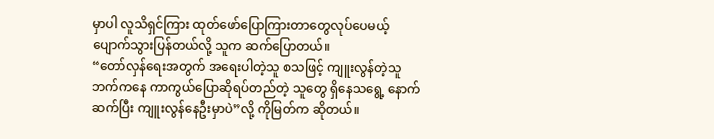မှာပါ လူသိရှင်ကြား ထုတ်ဖော်ပြောကြားတာတွေလုပ်ပေမယ့် ပျောက်သွားပြန်တယ်လို့ သူက ဆက်ပြောတယ်။
“တော်လှန်ရေးအတွက် အရေးပါတဲ့သူ စသဖြင့် ကျူးလွန်တဲ့သူဘက်ကနေ ကာကွယ်ပြောဆိုရပ်တည်တဲ့ သူတွေ ရှိနေသရွေ့ နောက်ဆက်ပြီး ကျူးလွန်နေဦးမှာပဲ”လို့ ကိုမြတ်က ဆိုတယ်။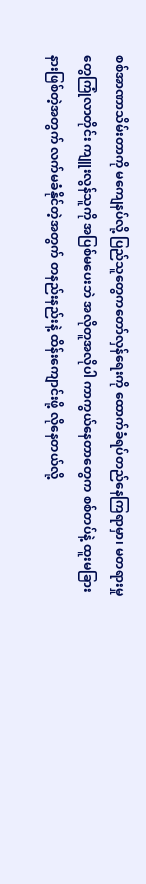စစ်အာဏာသိမ်းတာကို မကျေနပ်လို့ ပြည်သူတွေကတော်လှန်ရေးကို ထောက်ခံရပ်တည်နေကြရာမှာ၊ မတရားမှုတွေကြုံလာတိုင်း ကျူးလွန်သူကို အပြစ်မပေးဘဲ အလိုတူအလိုပါ ကာကွယ်နေတာတွေက စစ်တပ်နဲ့ ထူးမခြားနားဖြစ်တဲ့အတွက် လက်မခံနိုင်တဲ့အတွက် တနည်းနည်းနဲ့ ထိန်းကျောင်းဖို့ လိုနေတယ်လို့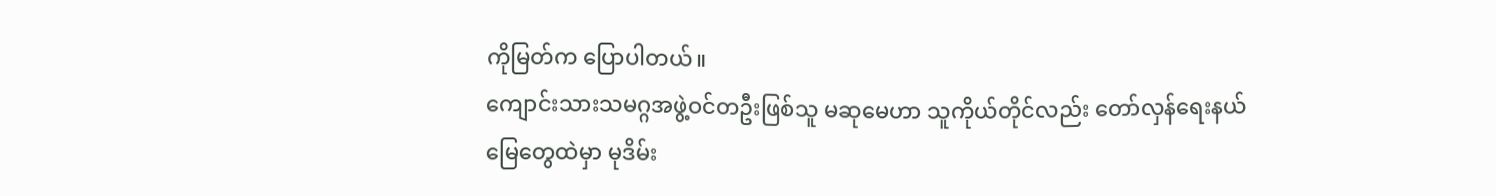ကိုမြတ်က ပြောပါတယ်။
ကျောင်းသားသမဂ္ဂအဖွဲ့ဝင်တဦးဖြစ်သူ မဆုမေဟာ သူကိုယ်တိုင်လည်း တော်လှန်ရေးနယ်မြေတွေထဲမှာ မုဒိမ်း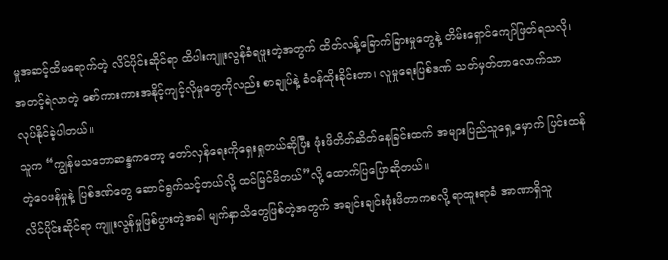မှုအဆင့်ထိမရောက်တဲ့ လိင်ပိုင်းဆိုင်ရာ ထိပါးကျူးလွန်ခံရဖူးတဲ့အတွက် ထိတ်လန့်ခြောက်ခြားမှုတွေနဲ့ တိမ်းရှောင်ကျော်ဖြတ်ရသလို၊ အတင့်ရဲလာတဲ့ စော်ကားကားအနိုင့်ကျင့်လိုမှုတွေကိုလည်း စာချုပ်နဲ့ ခံဝန်ထိုးခိုင်းတာ၊ လူမှုရေးပြစ်ဒဏ် သတ်မှတ်တာလောက်သာ လုပ်နိုင်ခဲ့ပါတယ်။
သူက “ကျွန်မသဘောဆန္ဒကတော့ တော်လှန်ရေးကိုရှေးရှုတယ်ဆိုပြီး ဖုံးဖိတိတ်ဆိတ်နေခြင်းထက် အများပြည်သူရှေ့မှောက် ပြင်းထန်တဲ့ဝေဖန်မှုနဲ့ ပြစ်ဒဏ်တွေ ဆောင်ရွက်သင့်တယ်လို့ ထင်မြင်မိတယ်”လို့ ထောက်ပြပြောဆိုတယ်။
လိင်ပိုင်းဆိုင်ရာ ကျူးလွန်မှုဖြစ်ပွားတဲ့အခါ မျက်နှာသိတွေဖြစ်တဲ့အတွက် အချင်းချင်းဖုံးဖိတာကစလို့ ရာထူးရာခံ အာဏာရှိသူ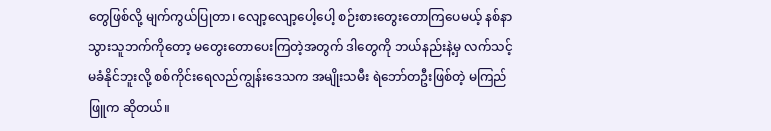တွေဖြစ်လို့ မျက်ကွယ်ပြုတာ၊ လျော့လျော့ပေါ့ပေါ့ စဉ်းစားတွေးတောကြပေမယ့် နစ်နာသွားသူဘက်ကိုတော့ မတွေးတောပေးကြတဲ့အတွက် ဒါတွေကို ဘယ်နည်းနဲ့မှ လက်သင့်မခံနိုင်ဘူးလို့ စစ်ကိုင်းရေလည်ကျွန်းဒေသက အမျိုးသမီး ရဲဘော်တဦးဖြစ်တဲ့ မကြည်ဖြူက ဆိုတယ်။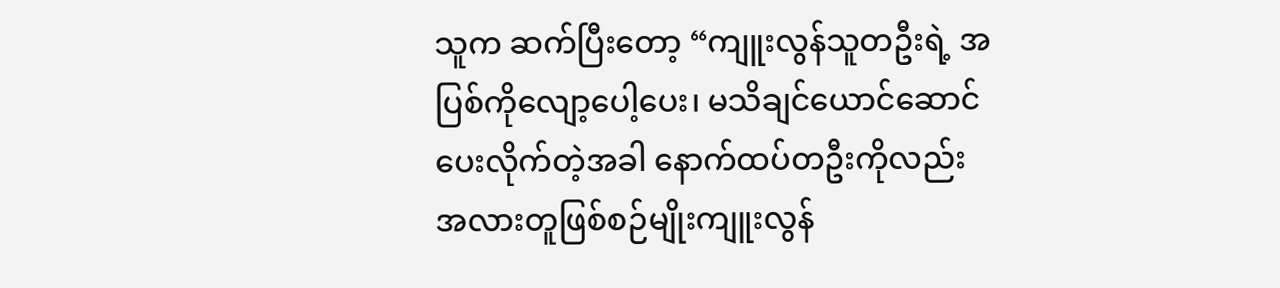သူက ဆက်ပြီးတော့ “ကျူးလွန်သူတဦးရဲ့ အပြစ်ကိုလျော့ပေါ့ပေး၊ မသိချင်ယောင်ဆောင်ပေးလိုက်တဲ့အခါ နောက်ထပ်တဦးကိုလည်း အလားတူဖြစ်စဉ်မျိုးကျူးလွန်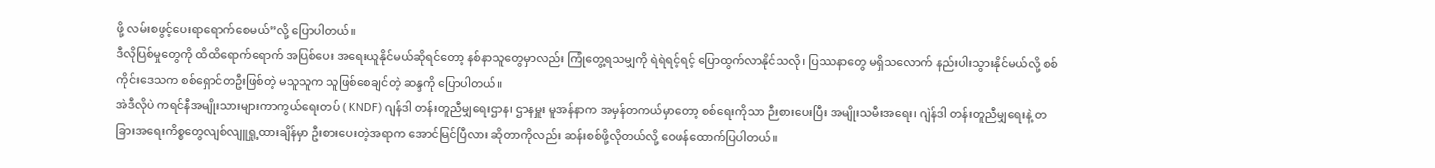ဖို့ လမ်းစဖွင့်ပေးရာရောက်စေမယ်”လို့ ပြောပါတယ်။
ဒီလိုပြစ်မှုတွေကို ထိထိရောက်ရောက် အပြစ်ပေး အရေးယူနိုင်မယ်ဆိုရင်တော့ နစ်နာသူတွေမှာလည်း ကြုံတွေ့ရသမျှကို ရဲရဲရင့်ရင့် ပြောထွက်လာနိုင်သလို၊ ပြဿနာတွေ မရှိသလောက် နည်းပါးသွားနိုင်မယ်လို့ စစ်ကိုင်းဒေသက စစ်ရှောင်တဦးဖြစ်တဲ့ မသူသူက သူဖြစ်စေချင်တဲ့ ဆန္ဒကို ပြောပါတယ်။
အဲဒီလိုပဲ ကရင်နီအမျိုးသားများကာကွယ်ရေးတပ် ( KNDF) ဂျန်ဒါ တန်းတူညီမျှရေးဌာန၊ ဌာနမှူး မူအန်နာက အမှန်တကယ်မှာတော့ စစ်ရေးကိုသာ ဉီးစားပေးပြီး အမျိုးသမီးအရေး၊ ဂျဲန်ဒါ တန်းတူညီမျှရေးနဲ့ တခြားအရေးကိစ္စတွေလျစ်လျူရှု့ထားချိန်မှာ ဦးစားပေးတဲ့အရာက အောင်မြင်ပြီလား ဆိုတာကိုလည်း ဆန်းစစ်ဖို့လိုတယ်လို့ ဝေဖန်ထောက်ပြပါတယ်။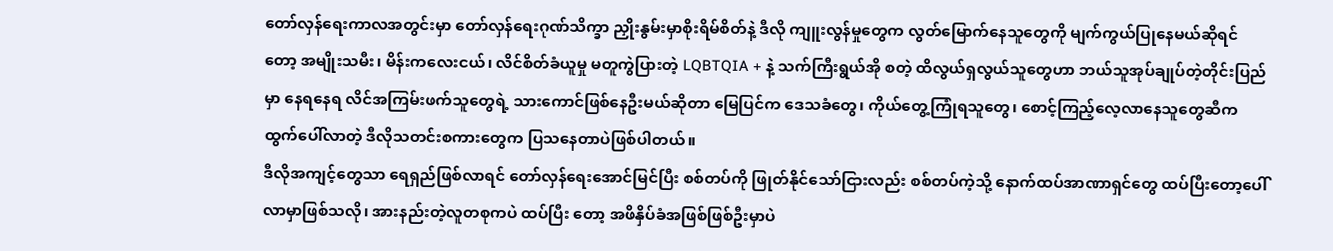တော်လှန်ရေးကာလအတွင်းမှာ တော်လှန်ရေးဂုဏ်သိက္ခာ ညှိုးနွမ်းမှာစိုးရိမ်စိတ်နဲ့ ဒီလို ကျူးလွန်မှုတွေက လွတ်မြောက်နေသူတွေကို မျက်ကွယ်ပြုနေမယ်ဆိုရင်တော့ အမျိုးသမီး၊ မိန်းကလေးငယ်၊ လိင်စိတ်ခံယူမှု မတူကွဲပြားတဲ့ LQBTQIA + နဲ့ သက်ကြီးရွယ်အို စတဲ့ ထိလွယ်ရှလွယ်သူတွေဟာ ဘယ်သူအုပ်ချုပ်တဲ့တိုင်းပြည်မှာ နေရနေရ လိင်အကြမ်းဖက်သူတွေရဲ့ သားကောင်ဖြစ်နေဦးမယ်ဆိုတာ မြေပြင်က ဒေသခံတွေ၊ ကိုယ်တွေ့ကြုံရသူတွေ၊ စောင့်ကြည့်လေ့လာနေသူတွေဆီက ထွက်ပေါ်လာတဲ့ ဒီလိုသတင်းစကားတွေက ပြသနေတာပဲဖြစ်ပါတယ်။
ဒီလိုအကျင့်တွေသာ ရေရှည်ဖြစ်လာရင် တော်လှန်ရေးအောင်မြင်ပြီး စစ်တပ်ကို ဖြုတ်နိုင်သော်ငြားလည်း စစ်တပ်ကဲ့သို့ နောက်ထပ်အာဏာရှင်တွေ ထပ်ပြီးတော့ပေါ်လာမှာဖြစ်သလို၊ အားနည်းတဲ့လူတစုကပဲ ထပ်ပြီး တော့ အဖိနှိပ်ခံအဖြစ်ဖြစ်ဦးမှာပဲ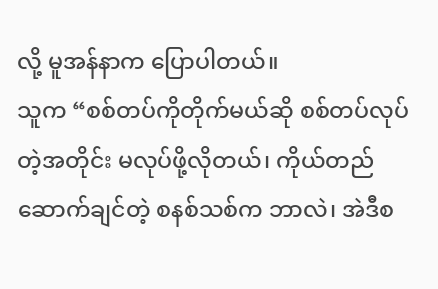လို့ မူအန်နာက ပြောပါတယ်။
သူက “စစ်တပ်ကိုတိုက်မယ်ဆို စစ်တပ်လုပ်တဲ့အတိုင်း မလုပ်ဖို့လိုတယ်၊ ကိုယ်တည်ဆောက်ချင်တဲ့ စနစ်သစ်က ဘာလဲ၊ အဲဒီစ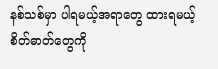နစ်သစ်မှာ ပါရမယ့်အရာတွေ ထားရမယ့် စိတ်ဓာတ်တွေကို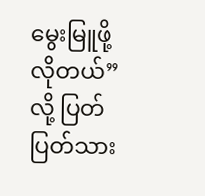မွေးမြူဖို့လိုတယ်” လို့ ပြတ်ပြတ်သား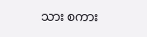သား စကား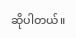ဆိုပါတယ်။